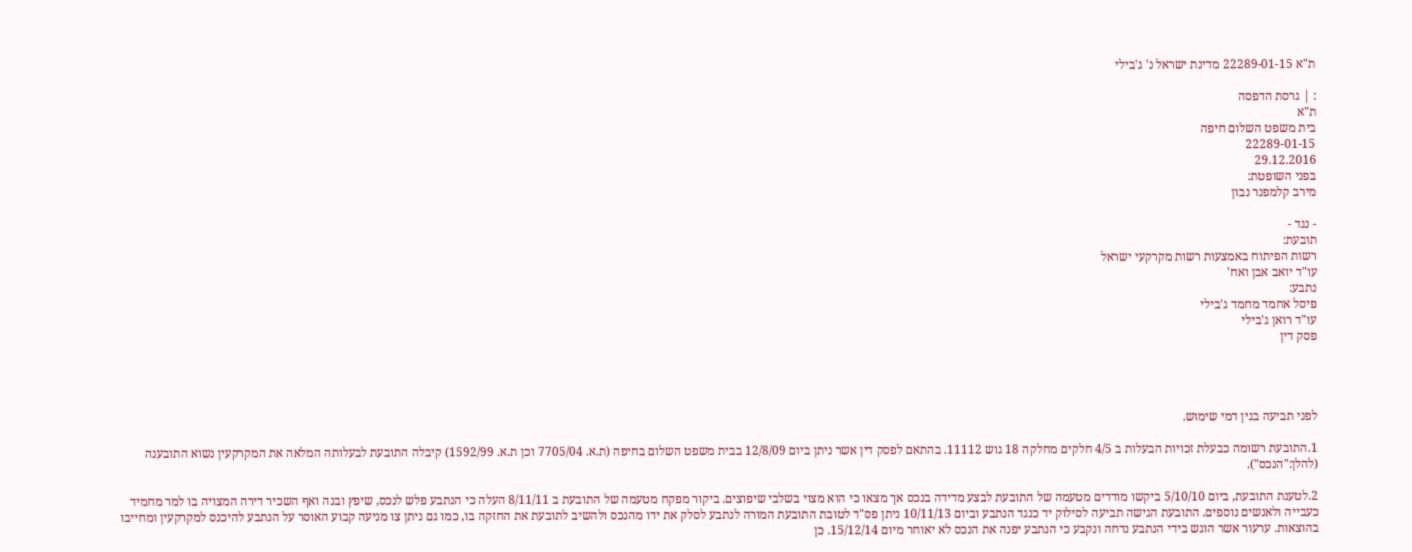ת"א 22289-01-15 מדינת ישראל נ' ג'בילי

: | גרסת הדפסה
ת"א
בית משפט השלום חיפה
22289-01-15
29.12.2016
בפני השופטת:
מירב קלמפנר נבון

- נגד -
תובעת:
רשות הפיתוח באמצעות רשות מקרקעי ישראל
עו"ד יואב אבן ואח'
נתבע:
פיסל אחמד מחמד ג'בילי
עו"ד רואן ג'בילי
פסק דין




לפני תביעה בגין דמי שימוש.

1.התובעת רשומה כבעלת זכויות הבעלות ב 4/5 חלקים מחלקה 18 גוש 11112. בהתאם לפסק דין אשר ניתן ביום 12/8/09 בבית משפט השלום בחיפה (ת.א. 7705/04 וכן ת.א. 1592/99) קיבלה התובעת לבעלותה המלאה את המקרקעין נשוא התובענה (להלן:"הנכס").

2.לטענת התובעת, ביום 5/10/10 ביקשו מודדים מטעמה של התובעת לבצע מדידה בנכס אך מצאו כי הוא מצוי בשלבי שיפוצים. ביקור מפקח מטעמה של התובעת ב 8/11/11 העלה כי הנתבע פלש לנכס, שיפץ ובנה ואף השכיר דירה המצויה בו למר מחמיד כעבייה ולאנשים נוספים. התובעת הגישה תביעה לסילוק יד כנגד הנתבע וביום 10/11/13 ניתן פס"ד לטובת התובעת המורה לנתבע לסלק את ידו מהנכס ולהשיב לתובעת את החזקה בו, כמו גם ניתן צו מניעה קבוע האוסר על הנתבע להיכנס למקרקעין ומחייבו בהוצאות. ערעור אשר הוגש בידי הנתבע נדחה ונקבע כי הנתבע יפנה את הנכס לא יאוחר מיום 15/12/14. כן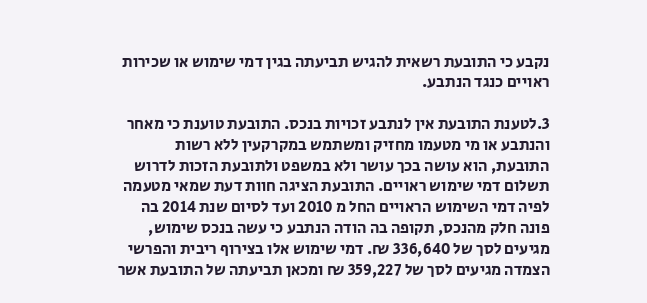נקבע כי התובעת רשאית להגיש תביעתה בגין דמי שימוש או שכירות ראויים כנגד הנתבע.

3.לטענת התובעת אין לנתבע זכויות בנכס. התובעת טוענת כי מאחר והנתבע או מי מטעמו מחזיק ומשתמש במקרקעין ללא רשות התובעת, הוא עושה בכך עושר ולא במשפט ולתובעת הזכות לדרוש תשלום דמי שימוש ראויים. התובעת הציגה חוות דעת שמאי מטעמה לפיה דמי השימוש הראויים החל מ 2010 ועד לסיום שנת 2014 בה פונה חלק מהנכס, תקופה בה הודה הנתבע כי עשה בנכס שימוש, מגיעים לסך של 336,640 ₪. דמי שימוש אלו בצירוף ריבית והפרשי הצמדה מגיעים לסך של 359,227 ₪ ומכאן תביעתה של התובעת אשר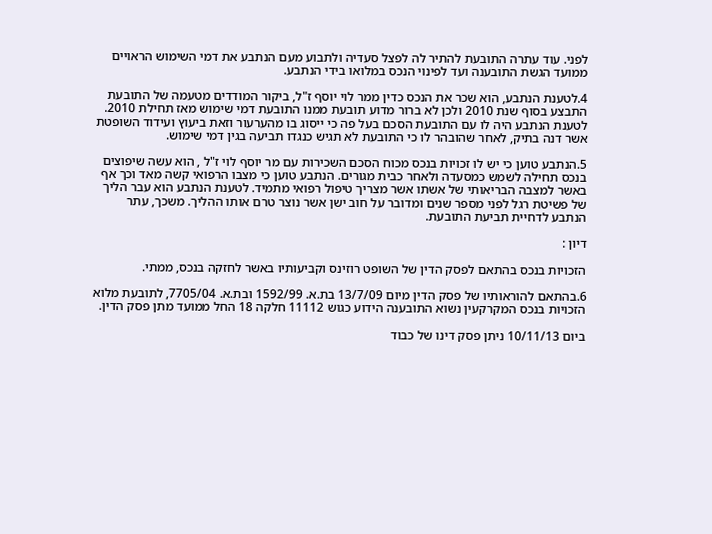לפני. עוד עתרה התובעת להתיר לה לפצל סעדיה ולתבוע מעם הנתבע את דמי השימוש הראויים ממועד הגשת התובענה ועד לפינוי הנכס במלואו בידי הנתבע.

4.לטענת הנתבע, הוא שכר את הנכס כדין ממר לוי יוסף ז"ל, ביקור המודדים מטעמה של התובעת התבצע בסוף שנת 2010 ולכן לא ברור מדוע תובעת ממנו התובעת דמי שימוש מאז תחילת 2010. לטענת הנתבע היה לו עם התובעת הסכם בעל פה כי ייסוג בו מהערעור וזאת ביעוץ ועידוד השופטת אשר דנה בתיק, לאחר שהובהר לו כי התובעת לא תגיש כנגדו תביעה בגין דמי שימוש.

5.הנתבע טוען כי יש לו זכויות בנכס מכוח הסכם השכירות עם מר יוסף לוי ז"ל , הוא עשה שיפוצים בנכס תחילה לשמש כמסעדה ולאחר כבית מגורים. הנתבע טוען כי מצבו הרפואי קשה מאד וכך אף באשר למצבה הבריאותי של אשתו אשר מצריך טיפול רפואי מתמיד. לטענת הנתבע הוא עבר הליך של פשיטת רגל לפני מספר שנים ומדובר על חוב ישן אשר נוצר טרם אותו ההליך. משכך, עתר הנתבע לדחיית תביעת התובעת.

דיון :

הזכויות בנכס בהתאם לפסק הדין של השופט רוזינס וקביעותיו באשר לחזקה בנכס, ממתי.

6.בהתאם להוראותיו של פסק הדין מיום 13/7/09 בת.א. 1592/99 ובת.א. 7705/04, לתובעת מלוא הזכויות בנכס המקרקעין נשוא התובענה הידוע כגוש 11112 חלקה 18 החל ממועד מתן פסק הדין.

ביום 10/11/13 ניתן פסק דינו של כבוד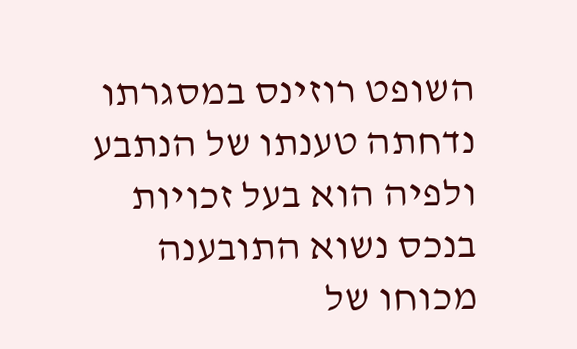השופט רוזינס במסגרתו נדחתה טענתו של הנתבע ולפיה הוא בעל זכויות בנכס נשוא התובענה מכוחו של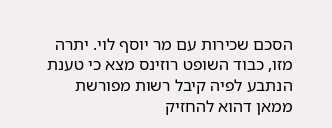הסכם שכירות עם מר יוסף לוי. יתרה מזו, כבוד השופט רוזינס מצא כי טענת הנתבע לפיה קיבל רשות מפורשת ממאן דהוא להחזיק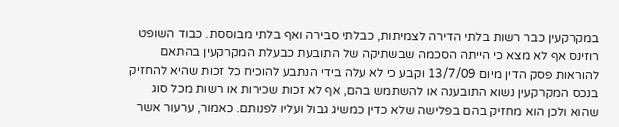במקרקעין כבר רשות בלתי הדירה לצמיתות, כבלתי סבירה ואף בלתי מבוססת. כבוד השופט רוזינס אף לא מצא כי הייתה הסכמה שבשתיקה של התובעת כבעלת המקרקעין בהתאם להוראות פסק הדין מיום 13/7/09 וקבע כי לא עלה בידי הנתבע להוכיח כל זכות שהיא להחזיק בנכס המקרקעין נשוא התובענה או להשתמש בהם, אף לא זכות שכירות או רשות מכל סוג שהוא ולכן הוא מחזיק בהם בפלישה שלא כדין כמשיג גבול ועליו לפנותם. כאמור, ערעור אשר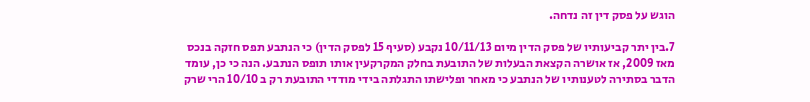הוגש על פסק דין זה נדחה.

7.בין יתר קביעותיו של פסק הדין מיום 10/11/13 נקבע (סעיף 15 לפסק הדין) כי הנתבע תפס חזקה בנכס מאז 2009, אז אושרה הקצאת הבעלות של התובעת בחלק המקרקעין אותו תופס הנתבע. הנה כי כן, עומד הדבר בסתירה לטענותיו של הנתבע כי מאחר ופלישתו התגלתה בידי מודדי התובעת רק ב 10/10 הרי שרק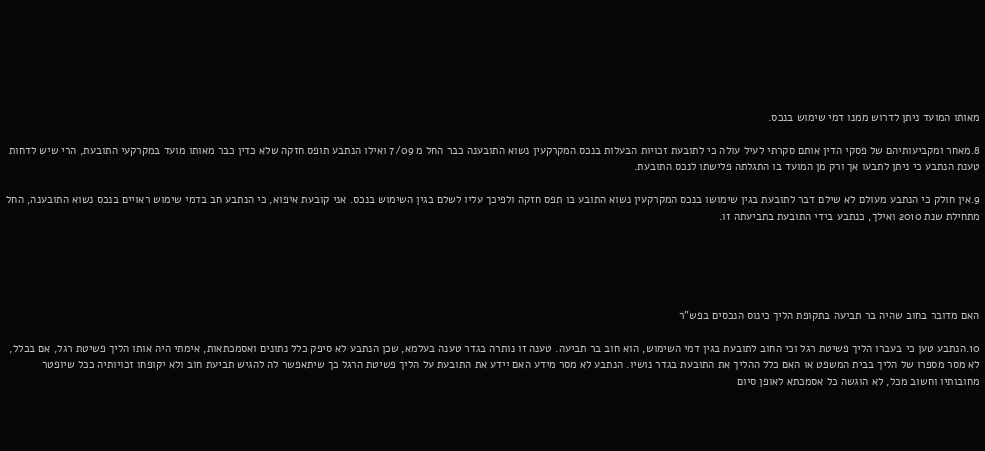מאותו המועד ניתן לדרוש ממנו דמי שימוש בנכס.

8.מאחר ומקביעותיהם של פסקי הדין אותם סקרתי לעיל עולה כי לתובעת זכויות הבעלות בנכס המקרקעין נשוא התובענה כבר החל מ 7/09 ואילו הנתבע תופס חזקה שלא כדין כבר מאותו מועד במקרקעי התובעת, הרי שיש לדחות טענת הנתבע כי ניתן לתבעו אך ורק מן המועד בו התגלתה פלישתו לנכס התובעת.

9.אין חולק כי הנתבע מעולם לא שילם דבר לתובעת בגין שימושו בנכס המקרקעין נשוא התובע בו תפס חזקה ולפיכך עליו לשלם בגין השימוש בנכס. אני קובעת איפוא, כי הנתבע חב בדמי שימוש ראויים בנכס נשוא התובענה, החל מתחילת שנת 2010 ואילך, כנתבע בידי התובעת בתביעתה זו.





האם מדובר בחוב שהיה בר תביעה בתקופת הליך כינוס הנכסים בפש"ר

10.הנתבע טען כי בעברו הליך פשיטת רגל וכי החוב לתובעת בגין דמי השימוש, הוא חוב בר תביעה. טענה זו נותרה בגדר טענה בעלמא, שכן הנתבע לא סיפק כלל נתונים ואסמכתאות, אימתי היה אותו הליך פשיטת רגל, אם בכלל, לא מסר מספרו של הליך בבית המשפט או האם כלל ההליך את התובעת בגדר נושיו. הנתבע לא מסר מידע האם יידע את התובעת על הליך פשיטת הרגל כך שיתאפשר לה להגיש תביעת חוב ולא יקופחו זכויותיה ככל שיופטר מחובותיו וחשוב מכל, לא הוגשה כל אסמכתא לאופן סיום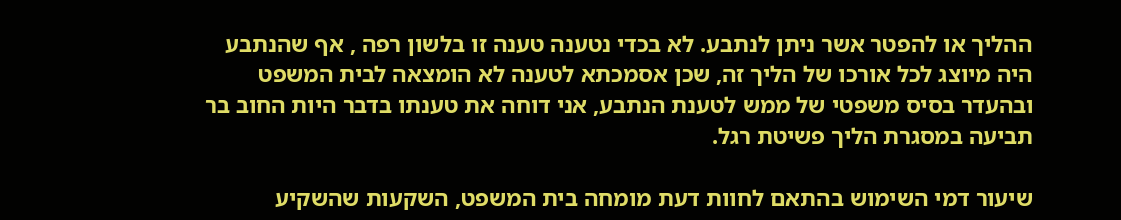ההליך או להפטר אשר ניתן לנתבע. לא בכדי נטענה טענה זו בלשון רפה , אף שהנתבע היה מיוצג לכל אורכו של הליך זה, שכן אסמכתא לטענה לא הומצאה לבית המשפט ובהעדר בסיס משפטי של ממש לטענת הנתבע, אני דוחה את טענתו בדבר היות החוב בר תביעה במסגרת הליך פשיטת רגל.

שיעור דמי השימוש בהתאם לחוות דעת מומחה בית המשפט, השקעות שהשקיע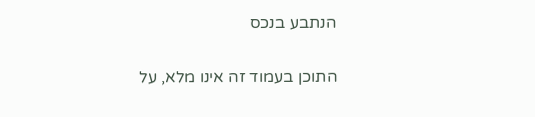הנתבע בנכס

התוכן בעמוד זה אינו מלא, על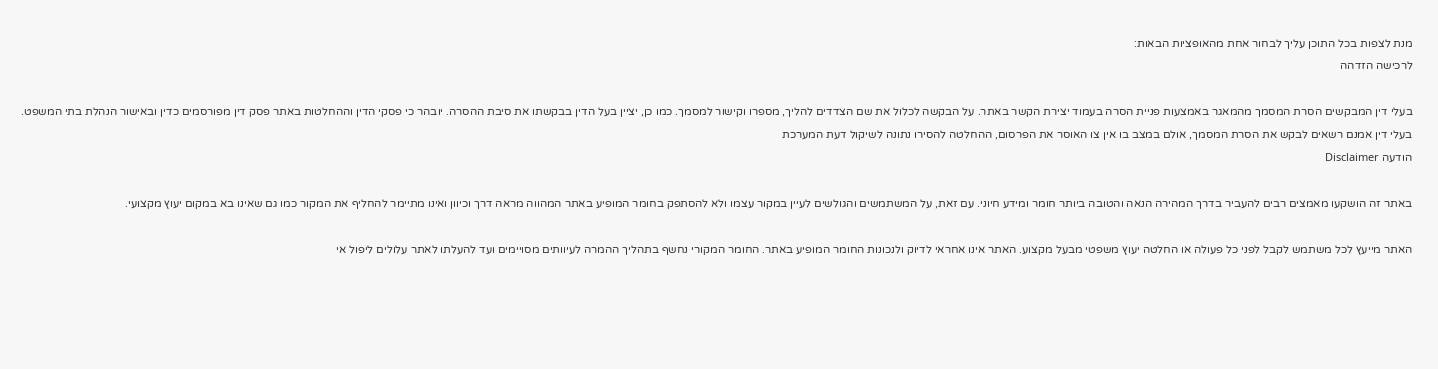מנת לצפות בכל התוכן עליך לבחור אחת מהאופציות הבאות:
לרכישה הזדהה

בעלי דין המבקשים הסרת המסמך מהמאגר באמצעות פניית הסרה בעמוד יצירת הקשר באתר. על הבקשה לכלול את שם הצדדים להליך, מספרו וקישור למסמך. כמו כן, יציין בעל הדין בבקשתו את סיבת ההסרה. יובהר כי פסקי הדין וההחלטות באתר פסק דין מפורסמים כדין ובאישור הנהלת בתי המשפט. בעלי דין אמנם רשאים לבקש את הסרת המסמך, אולם במצב בו אין צו האוסר את הפרסום, ההחלטה להסירו נתונה לשיקול דעת המערכת
הודעה Disclaimer

באתר זה הושקעו מאמצים רבים להעביר בדרך המהירה הנאה והטובה ביותר חומר ומידע חיוני. עם זאת, על המשתמשים והגולשים לעיין במקור עצמו ולא להסתפק בחומר המופיע באתר המהווה מראה דרך וכיוון ואינו מתיימר להחליף את המקור כמו גם שאינו בא במקום יעוץ מקצועי.

האתר מייעץ לכל משתמש לקבל לפני כל פעולה או החלטה יעוץ משפטי מבעל מקצוע. האתר אינו אחראי לדיוק ולנכונות החומר המופיע באתר. החומר המקורי נחשף בתהליך ההמרה לעיוותים מסויימים ועד להעלתו לאתר עלולים ליפול אי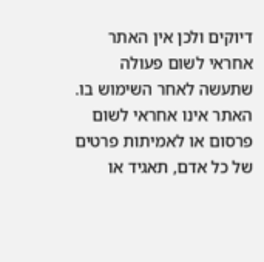דיוקים ולכן אין האתר אחראי לשום פעולה שתעשה לאחר השימוש בו. האתר אינו אחראי לשום פרסום או לאמיתות פרטים של כל אדם, תאגיד או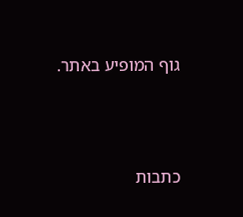גוף המופיע באתר.




כתבות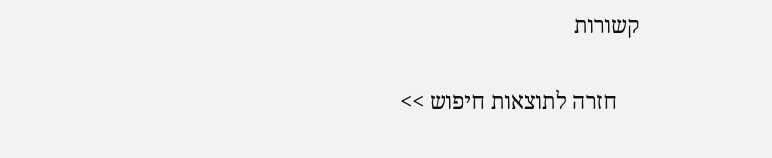קשורות

    חזרה לתוצאות חיפוש >>